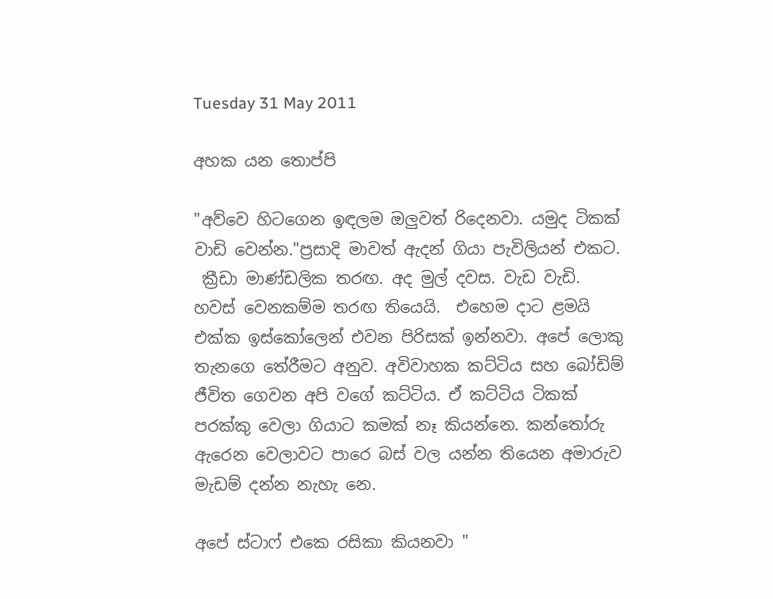Tuesday 31 May 2011

අහක යන තොප්පි

"අව්වෙ හිටගෙන ඉඳලම ඔලුවත් රිදෙනවා. යමුද ටිකක් වාඩි වෙන්න."ප්‍රසාදි මාවත් ඇදන් ගියා පැවිලියන් එකට.
 ක්‍රීඩා මාණ්ඩලික තරඟ. අද මුල් දවස. වැඩ වැඩි. හවස් වෙනකම්ම තරඟ තියෙයි.  එහෙම දාට ළමයි එක්ක ඉස්කෝලෙන් එවන පිරිසක් ඉන්නවා. අපේ ලොකු තැනගෙ තේරීමට අනුව. අවිවාහක කට්ටිය සහ බෝඩිම් ජීවිත ගෙවන අපි වගේ කට්ටිය. ඒ කට්ටිය ටිකක් පරක්කු වෙලා ගියාට කමක් නෑ කියන්නෙ. කන්තෝරු ඇරෙන වෙලාවට පාරෙ බස් වල යන්න තියෙන අමාරුව මැඩම් දන්න නැහැ නෙ.

අපේ ස්ටාෆ් එකෙ රසිකා කියනවා "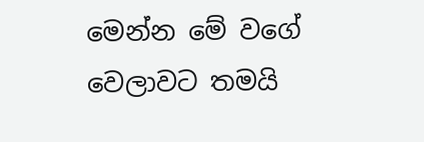මෙන්න මේ වගේ වෙලාවට තමයි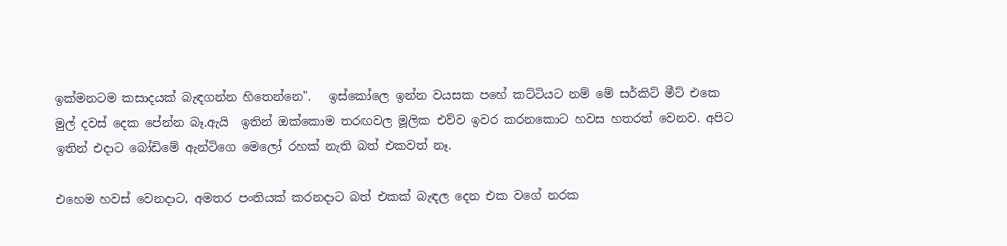ඉක්මනටම කසාදයක් බැඳගන්න හිතෙන්නෙ".   ඉස්කෝලෙ ඉන්න වයසක පහේ කට්ටියට නම් මේ සර්කිට් මීට් එකෙ මුල් දවස් දෙක පේන්න බෑ.ඇයි  ඉතින් ඔක්කොම තරඟවල මූලික එව්ව ඉවර කරනකොට හවස හතරත් වෙනව. අපිට ඉතින් එදාට බෝඩිමේ ඇන්ටිගෙ මෙලෝ රහක් නැති බත් එකවත් නෑ.

එහෙම හවස් වෙනදාට, අමතර පංතියක් කරනදාට බත් එකක් බැඳල දෙන එක වගේ නරක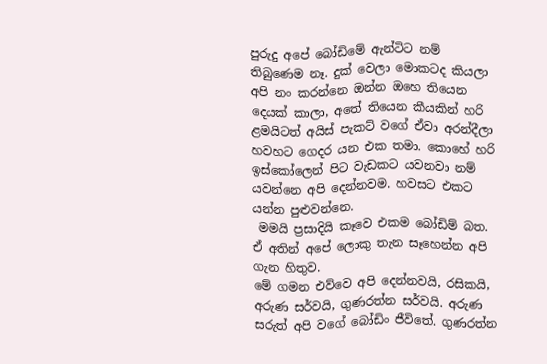පුරුදු අපේ බෝඩිමේ ඇන්ටිට නම් තිබුණෙම නෑ. දුක් වෙලා මොකටද කියලා අපි නං කරන්නෙ ඔන්න ඔහෙ තියෙන දෙයක් කාලා, අතේ තියෙන කීයකින් හරි ළමයිටත් අයිස් පැකට් වගේ ඒවා අරන්දීලා හවහට ගෙදර යන එක තමා. කොහේ හරි ඉස්කෝලෙන් පිට වැඩකට යවනවා නම් යවන්නෙ අපි දෙන්නවම. හවසට එකට යන්න පුළුවන්නෙ.
 මමයි ප්‍රසාදියි කෑවෙ එකම බෝඩිම් බත. ඒ අතින් අපේ ලොකු තැන සෑහෙන්න අපි ගැන හිතුව.
මේ ගමන එව්වෙ අපි දෙන්නවයි, රසිකයි, අරුණ සර්වයි, ගුණරත්න සර්වයි. අරුණ සරුත් අපි වගේ බෝඩිං ජීවිතේ. ගුණරත්න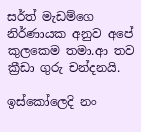සර්ත් මැඩම්ගෙ නිර්ණායක අනුව අපේ කුලකෙම තමා.ආ තව ක්‍රීඩා ගුරු චන්දනයි.

ඉස්කෝලෙදි නං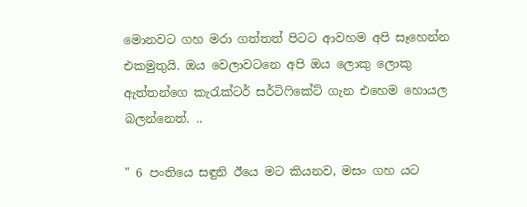මොනවට ගහ මරා ගත්තත් පිටට ආවහම අපි සෑහෙන්න එකමුතුයි. ඔය වෙලාවටනෙ අපි ඔය ලොකු ලොකු ඇත්තන්ගෙ කැරැක්ටර් සර්ටිෆිකේට් ගැන එහෙම හොයල බලන්නෙත්. ..

" 6 පංතියෙ සඳුනි ඊයෙ මට කියනව, මසං ගහ යට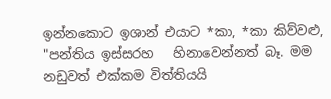ඉන්නකොට ඉශාන් එයාට *කා, *කා කිව්වළු, "පන්තිය ඉස්සරහ   හිනාවෙන්නත් බෑ. මම නඩුවත් එක්කම විත්තියයි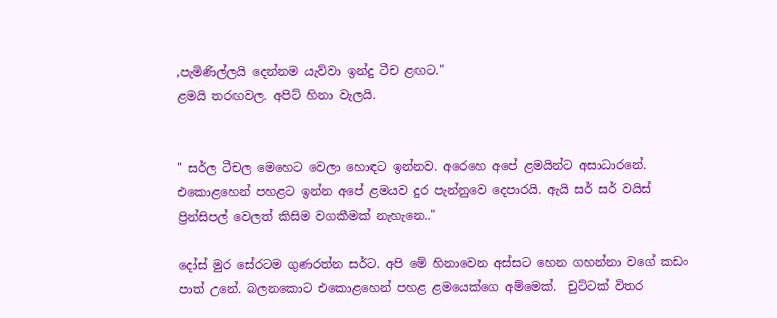,පැමිණිල්ලයි දෙන්නම යැව්වා ඉන්දු ටීච ළඟට."
ළමයි තරඟවල. අපිට් හිනා වැලයි.


" සර්ල ටීචල මෙහෙට වෙලා හොඳට ඉන්නව. අරෙහෙ අපේ ළමයින්ට අසාධාරනේ. එකොළහෙන් පහළට ඉන්න අපේ ළමයව දුර පැන්නුවෙ දෙපාරයි. ඇයි සර් සර් වයිස් ප්‍රින්සිපල් වෙලත් කිසිම වගකීමක් නැහැනෙ.."

දෝස් මුර සේරටම ගුණරත්න සර්ට. අපි මේ හිනාවෙන අස්සට හෙන ගහන්නා වගේ කඩං පාත් උනේ. බලනකොට එකොළහෙන් පහළ ළමයෙක්ගෙ අම්මෙක්.  චුට්ටක් විතර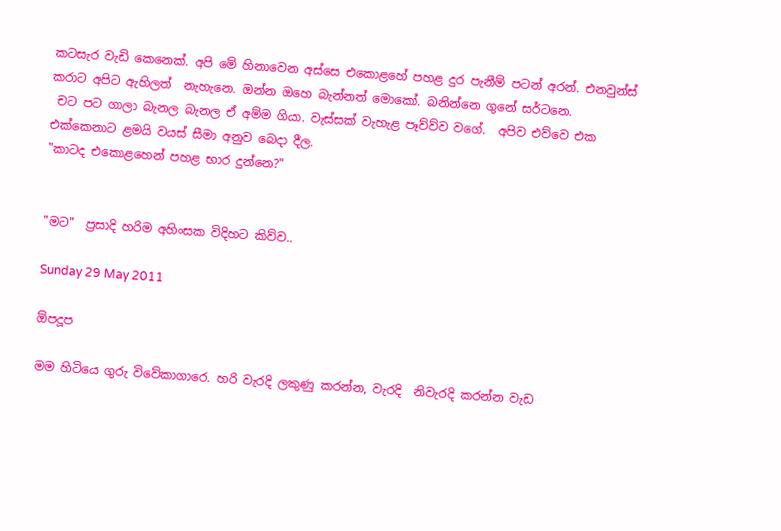කටසැර වැඩි කෙනෙක්. අපි මේ හිනාවෙන අස්සෙ එකොළහේ පහළ දුර පැනීම් පටන් අරන්. එනවුන්ස් කරාට අපිට ඇහිලත්  නැහැනෙ. ඔන්න ඔහෙ බැන්නත් මොකෝ. බනින්නෙ ගුනේ සර්ටනෙ.
 චට පට ගාලා බැනල බැනල ඒ අම්ම ගියා. වැස්සක් වැහැළ පෑව්ව්ව වගේ.  අපිව එව්වෙ එක එක්කෙනාට ළමයි වයස් සීමා අනුව බෙදා දීල.
"කාටද එකොළහෙන් පහළ භාර දුන්නෙ?"


"මට"  ප්‍රසාදි හරිම අහිංසක විදිහට කිව්ව..

Sunday 29 May 2011

ඕපදූප

මම හිටියෙ ගුරු විවේකාගාරෙ. හරි වැරදි ලකුණු කරන්න, වැරදි  නිවැරදි කරන්න වැඩ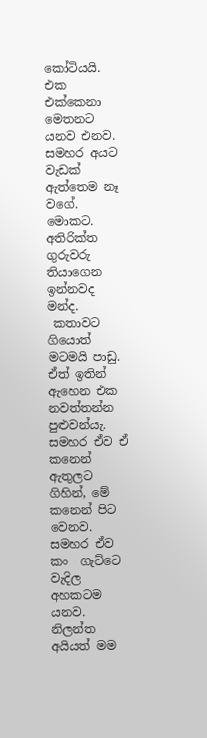කෝටියයි. එක එක්කෙනා මෙතනට යනව එනව. සමහර අයට වැඩක් ඇත්තෙම නෑ වගේ. මොකට.  අතිරික්ත ගුරුවරු තියාගෙන ඉන්නවද මන්ද.
 කතාවට ගියොත් මටමයි පාඩු. ඒත් ඉතින් ඇහෙන එක නවත්තන්න පුළුවන්යැ. සමහර ඒව ඒ කනෙන් ඇතුලට ගිහින්, මේ කනෙන් පිට වෙනව. සමහර ඒව කං  ගැට්ටෙ වැදිල අහකටම යනව.   නිලන්ත අයියත් මම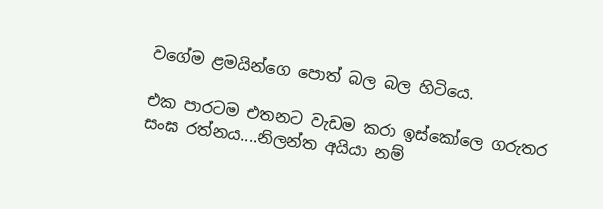වගේම ළමයින්ගෙ පොත් බල බල හිටියෙ.

එක පාරටම එතනට වැඩම කරා ඉස්කෝලෙ ගරුතර සංඝ රත්නය....නිලන්ත අයියා නම්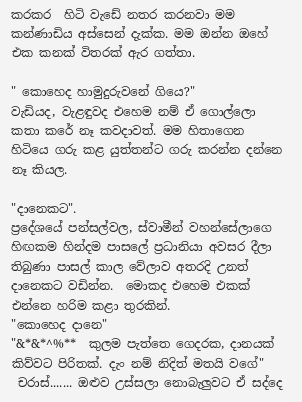කරකර  හිටි වැඩේ නතර කරනවා මම කන්ණාඩිය අස්සෙන් දැක්ක. මම ඔන්න ඔහේ එක කනක් විතරක් ඇර ගත්තා.

" කොහෙද හාමුදුරුවනේ ගියෙ?"
වැඩියද, වැළඳුවද එහෙම නම් ඒ ගොල්ලො කතා කරේ නෑ කවදාවත්. මම හිතාගෙන හිටියෙ ගරු කළ යුත්තන්ට ගරු කරන්න දන්නෙ නෑ කියල.

"දානෙකට".
ප්‍රදේශයේ පන්සල්වල, ස්වාමීන් වහන්සේලාගෙ හිඟකම හින්දම පාසලේ ප්‍රධානියා අවසර දීලා තිබුණා පාසල් කාල වේලාව අතරදි උනත් දානෙකට වඩින්න.  මොකද එහෙම එකක් එන්නෙ හරිම කළා තුරකින්.
"කොහෙද දානෙ"
"&*&*^%**  කුලම පැත්තෙ ගෙදරක, දානයක් කිව්වට පිරිතක්. දැං නම් නිදිත් මතයි වගේ"
 චරාස්....... ඔළුව උස්සලා නොබැලුවට ඒ සද්දෙ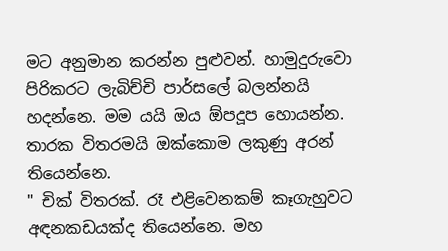මට අනුමාන කරන්න පුළුවන්. හාමුදුරුවො පිරිකරට ලැබිච්චි පාර්සලේ බලන්නයි හදන්නෙ. මම යයි ඔය ඕපදූප හොයන්න. තාරක විතරමයි ඔක්කොම ලකුණු අරන් තියෙන්නෙ.
" චික් විතරක්. රෑ එළිවෙනකම් කෑගැහුවට අඳනකඩයක්ද තියෙන්නෙ. මහ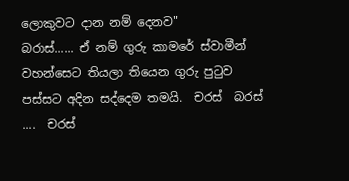ලොකුවට දාන නම් දෙනව"
බරාස්...... ඒ නම් ගුරු කාමරේ ස්වාමීන් වහන්සෙට තියලා තියෙන ගුරු පුටුව පස්සට අදින සද්දෙම තමයි.  චරස්  බරස් ....  චරස්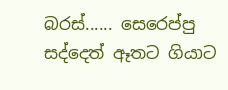බරස්...... සෙරෙප්පු සද්දෙත් ඈතට ගියාට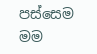පස්සෙම මම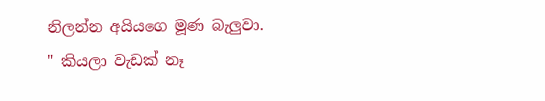නිලන්න අයියගෙ මූණ බැලුවා.
" කියලා වැඩක් නෑ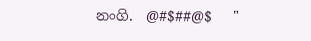නංගි.  @#$##@$   "